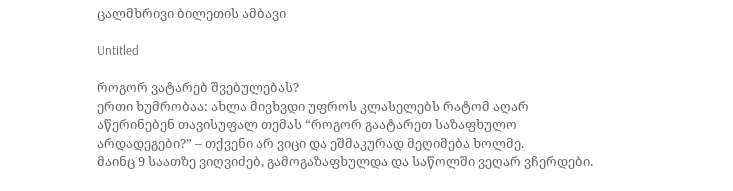ცალმხრივი ბილეთის ამბავი

Untitled

როგორ ვატარებ შვებულებას?
ერთი ხუმრობაა: ახლა მივხვდი უფროს კლასელებს რატომ აღარ აწერინებენ თავისუფალ თემას “როგორ გაატარეთ საზაფხულო არდადეგები?” – თქვენი არ ვიცი და ეშმაკურად მეღიმება ხოლმე.
მაინც 9 საათზე ვიღვიძებ, გამოგაზაფხულდა და საწოლში ვეღარ ვჩერდები.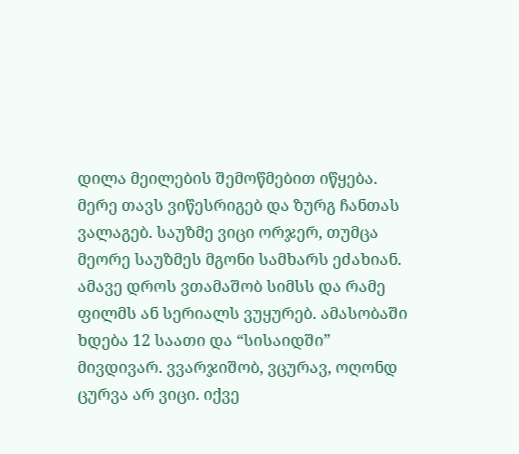დილა მეილების შემოწმებით იწყება. მერე თავს ვიწესრიგებ და ზურგ ჩანთას ვალაგებ. საუზმე ვიცი ორჯერ, თუმცა მეორე საუზმეს მგონი სამხარს ეძახიან. ამავე დროს ვთამაშობ სიმსს და რამე ფილმს ან სერიალს ვუყურებ. ამასობაში ხდება 12 საათი და “სისაიდში” მივდივარ. ვვარჯიშობ, ვცურავ, ოღონდ ცურვა არ ვიცი. იქვე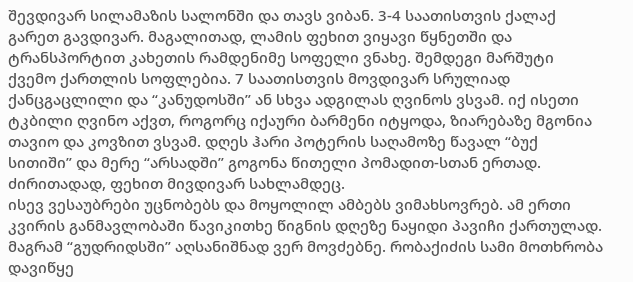შევდივარ სილამაზის სალონში და თავს ვიბან. 3-4 საათისთვის ქალაქ გარეთ გავდივარ. მაგალითად, ლამის ფეხით ვიყავი წყნეთში და ტრანსპორტით კახეთის რამდენიმე სოფელი ვნახე. შემდეგი მარშუტი ქვემო ქართლის სოფლებია. 7 საათისთვის მოვდივარ სრულიად ქანცგაცლილი და “კანუდოსში” ან სხვა ადგილას ღვინოს ვსვამ. იქ ისეთი ტკბილი ღვინო აქვთ, როგორც იქაური ბარმენი იტყოდა, ზიარებაზე მგონია თავიო და კოვზით ვსვამ. დღეს ჰარი პოტერის საღამოზე წავალ “ბუქ სითიში” და მერე “არსადში” გოგონა წითელი პომადით-სთან ერთად. ძირითადად, ფეხით მივდივარ სახლამდეც.
ისევ ვესაუბრები უცნობებს და მოყოლილ ამბებს ვიმახსოვრებ. ამ ერთი კვირის განმავლობაში წავიკითხე წიგნის დღეზე ნაყიდი პავიჩი ქართულად. მაგრამ “გუდრიდსში” აღსანიშნად ვერ მოვძებნე. რობაქიძის სამი მოთხრობა დავიწყე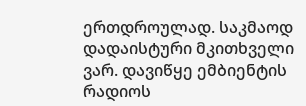ერთდროულად. საკმაოდ დადაისტური მკითხველი ვარ. დავიწყე ემბიენტის რადიოს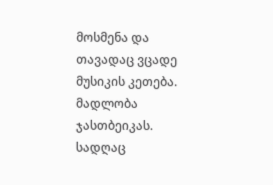მოსმენა და თავადაც ვცადე მუსიკის კეთება. მადლობა ჯასთბეიკას. სადღაც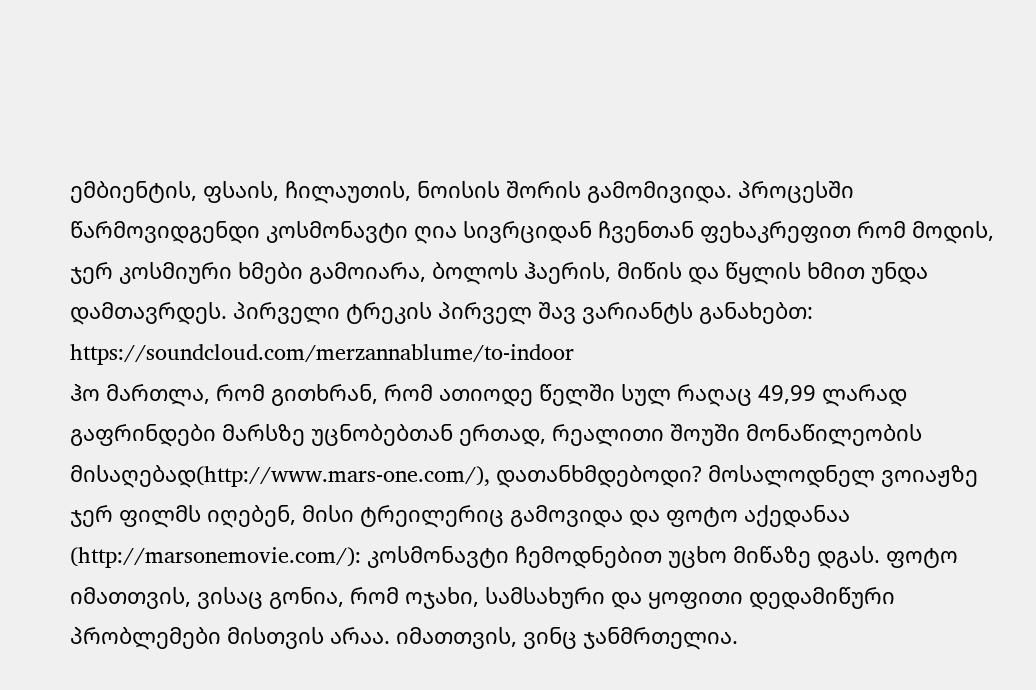ემბიენტის, ფსაის, ჩილაუთის, ნოისის შორის გამომივიდა. პროცესში წარმოვიდგენდი კოსმონავტი ღია სივრციდან ჩვენთან ფეხაკრეფით რომ მოდის, ჯერ კოსმიური ხმები გამოიარა, ბოლოს ჰაერის, მიწის და წყლის ხმით უნდა დამთავრდეს. პირველი ტრეკის პირველ შავ ვარიანტს განახებთ: https://soundcloud.com/merzannablume/to-indoor
ჰო მართლა, რომ გითხრან, რომ ათიოდე წელში სულ რაღაც 49,99 ლარად გაფრინდები მარსზე უცნობებთან ერთად, რეალითი შოუში მონაწილეობის მისაღებად(http://www.mars-one.com/), დათანხმდებოდი? მოსალოდნელ ვოიაჟზე ჯერ ფილმს იღებენ, მისი ტრეილერიც გამოვიდა და ფოტო აქედანაა (http://marsonemovie.com/): კოსმონავტი ჩემოდნებით უცხო მიწაზე დგას. ფოტო იმათთვის, ვისაც გონია, რომ ოჯახი, სამსახური და ყოფითი დედამიწური პრობლემები მისთვის არაა. იმათთვის, ვინც ჯანმრთელია.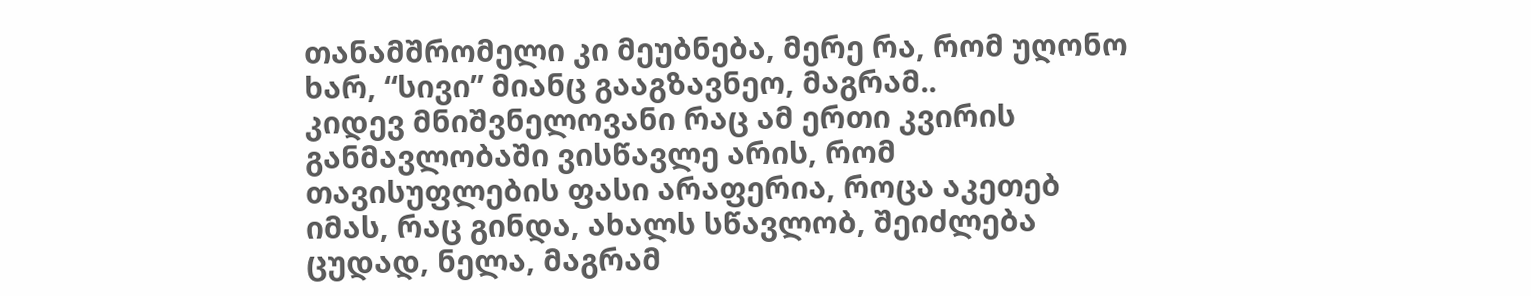თანამშრომელი კი მეუბნება, მერე რა, რომ უღონო ხარ, “სივი” მიანც გააგზავნეო, მაგრამ..
კიდევ მნიშვნელოვანი რაც ამ ერთი კვირის განმავლობაში ვისწავლე არის, რომ თავისუფლების ფასი არაფერია, როცა აკეთებ იმას, რაც გინდა, ახალს სწავლობ, შეიძლება ცუდად, ნელა, მაგრამ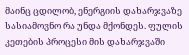მაინც ცდილობ, ენერგიის დახარჯვაზე სასიამოვნო რა უნდა მქონდეს. ფულის კეთების პროცესი მის დახარჯვაში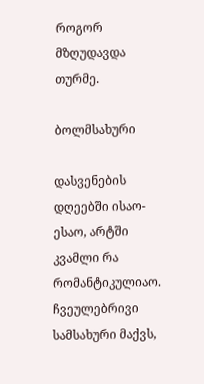როგორ მზღუდავდა თურმე.

ბოლმსახური

დასვენების დღეებში ისაო-ესაო, არტში კვამლი რა რომანტიკულიაო.
ჩვეულებრივი სამსახური მაქვს,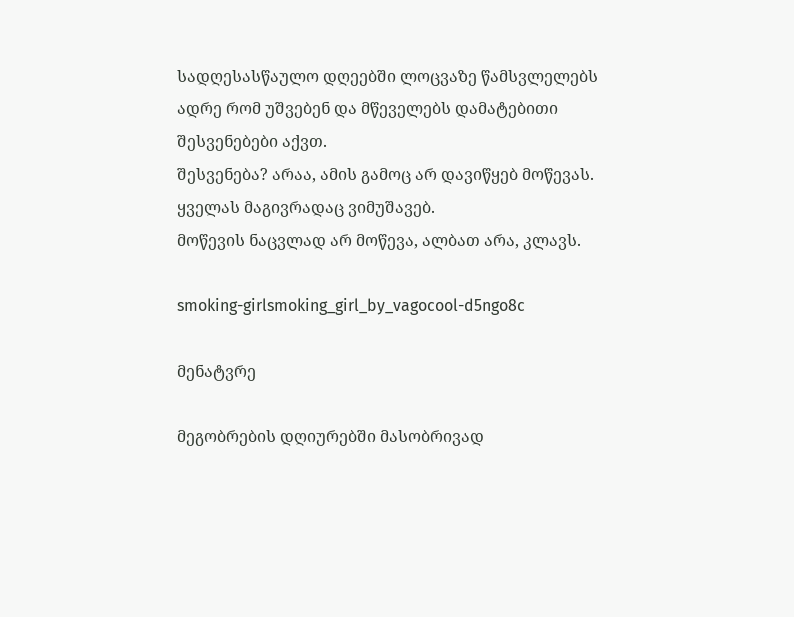სადღესასწაულო დღეებში ლოცვაზე წამსვლელებს ადრე რომ უშვებენ და მწეველებს დამატებითი შესვენებები აქვთ.
შესვენება? არაა, ამის გამოც არ დავიწყებ მოწევას. ყველას მაგივრადაც ვიმუშავებ.
მოწევის ნაცვლად არ მოწევა, ალბათ არა, კლავს.

smoking-girlsmoking_girl_by_vagocool-d5ngo8c

მენატვრე

მეგობრების დღიურებში მასობრივად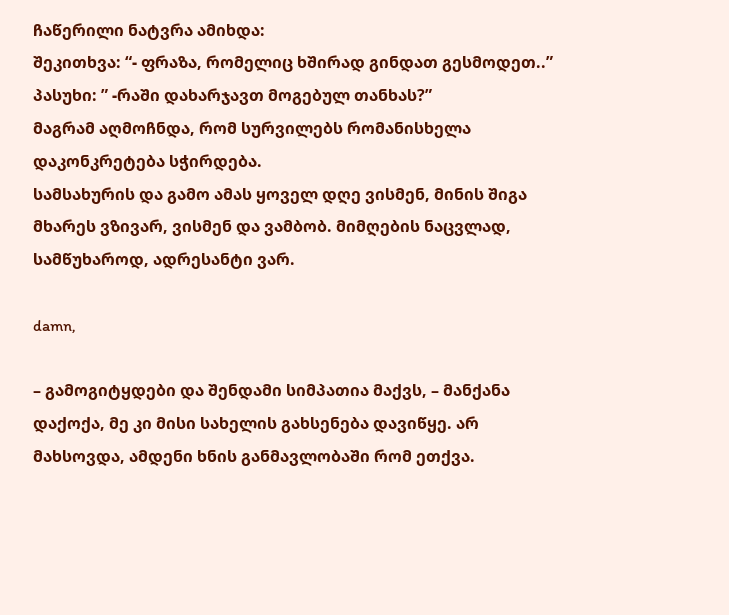ჩაწერილი ნატვრა ამიხდა:
შეკითხვა: “- ფრაზა, რომელიც ხშირად გინდათ გესმოდეთ..”
პასუხი: ” -რაში დახარჯავთ მოგებულ თანხას?”
მაგრამ აღმოჩნდა, რომ სურვილებს რომანისხელა დაკონკრეტება სჭირდება.
სამსახურის და გამო ამას ყოველ დღე ვისმენ, მინის შიგა მხარეს ვზივარ, ვისმენ და ვამბობ. მიმღების ნაცვლად, სამწუხაროდ, ადრესანტი ვარ.

damn,

– გამოგიტყდები და შენდამი სიმპათია მაქვს, – მანქანა დაქოქა, მე კი მისი სახელის გახსენება დავიწყე. არ მახსოვდა, ამდენი ხნის განმავლობაში რომ ეთქვა.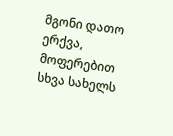მგონი დათო ერქვა, მოფერებით სხვა სახელს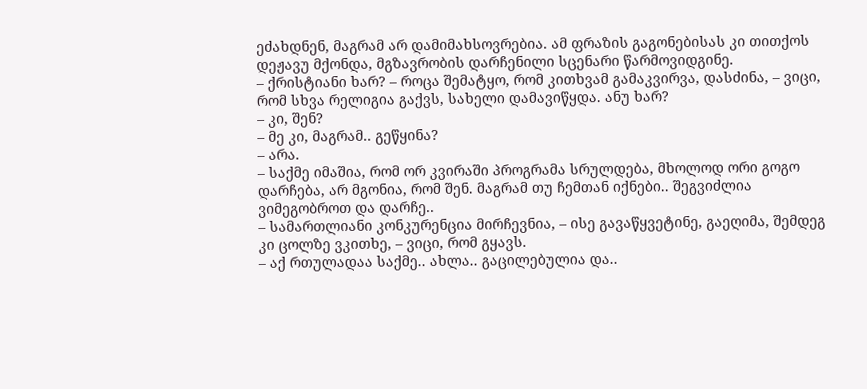ეძახდნენ, მაგრამ არ დამიმახსოვრებია. ამ ფრაზის გაგონებისას კი თითქოს დეჟავუ მქონდა, მგზავრობის დარჩენილი სცენარი წარმოვიდგინე.
– ქრისტიანი ხარ? – როცა შემატყო, რომ კითხვამ გამაკვირვა, დასძინა, – ვიცი, რომ სხვა რელიგია გაქვს, სახელი დამავიწყდა. ანუ ხარ?
– კი, შენ?
– მე კი, მაგრამ.. გეწყინა?
– არა.
– საქმე იმაშია, რომ ორ კვირაში პროგრამა სრულდება, მხოლოდ ორი გოგო დარჩება, არ მგონია, რომ შენ. მაგრამ თუ ჩემთან იქნები.. შეგვიძლია ვიმეგობროთ და დარჩე..
– სამართლიანი კონკურენცია მირჩევნია, – ისე გავაწყვეტინე, გაეღიმა, შემდეგ კი ცოლზე ვკითხე, – ვიცი, რომ გყავს.
– აქ რთულადაა საქმე.. ახლა.. გაცილებულია და..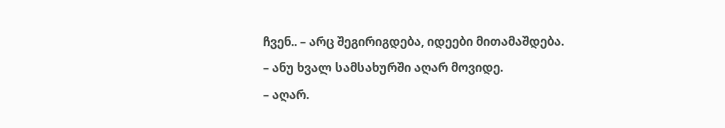ჩვენ.. – არც შეგირიგდება, იდეები მითამაშდება.
– ანუ ხვალ სამსახურში აღარ მოვიდე.
– აღარ.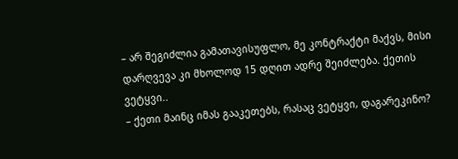– არ შეგიძლია გამათავისუფლო, მე კონტრაქტი მაქვს, მისი დარღვევა კი მხოლოდ 15 დღით ადრე შეიძლება. ქეთის ვეტყვი..
– ქეთი მაინც იმას გააკეთებს, რასაც ვეტყვი, დაგარეკინო?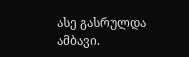ასე გასრულდა ამბავი.